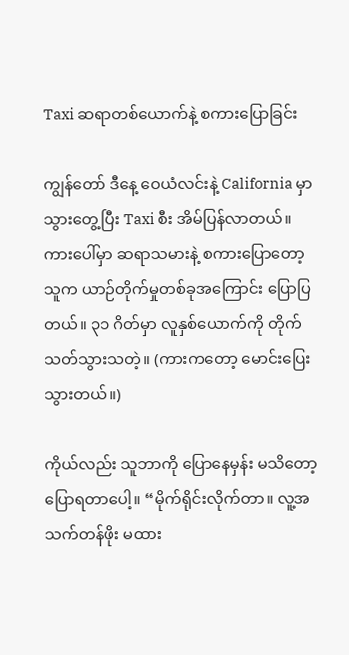Taxi ဆရာတစ်ယောက်နဲ့ စကားပြောခြင်း

ကျွန်တော် ဒီနေ့ ဝေယံလင်းနဲ့ California မှာသွားတွေ့ပြီး Taxi စီး အိမ်ပြန်လာတယ်။ ကားပေါ်မှာ ဆရာသမားနဲ့ စကားပြောတော့ သူက ယာဉ်တိုက်မှုတစ်ခုအကြောင်း ပြောပြတယ်။ ၃၁ ဂိတ်မှာ လူနှစ်ယောက်ကို တိုက်သတ်သွားသတဲ့။ (ကားကတော့ မောင်းပြေးသွားတယ်။)

ကိုယ်လည်း သူဘာကို ပြောနေမှန်း မသိတော့ ပြောရတာပေါ့။ “မိုက်ရိုင်းလိုက်တာ။ လူ့အသက်တန်ဖိုး မထား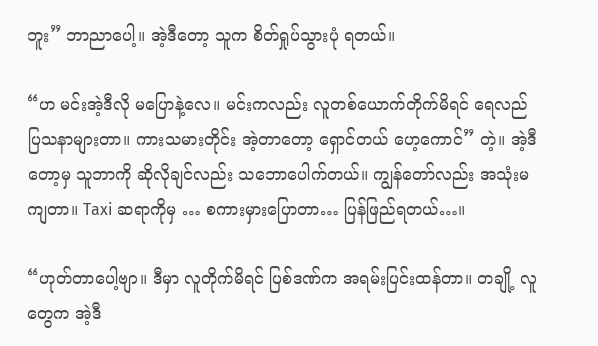ဘူး” ဘာညာပေါ့။ အဲ့ဒီတော့ သူက စိတ်ရှုပ်သွားပုံ ရတယ်။

“ဟ မင်းအဲ့ဒီလို မပြောနဲ့လေ။ မင်းကလည်း လူတစ်ယောက်တိုက်မိရင် ရေလည် ပြသနာများတာ။ ကားသမားတိုင်း အဲ့တာတော့ ရှောင်တယ် ဟေ့ကောင်” တဲ့။ အဲ့ဒီတော့မှ သူဘာကို ဆိုလိုချင်လည်း သဘောပေါက်တယ်။ ကျွန်တော်လည်း အသုံးမကျတာ။ Taxi ဆရာကိုမှ … စကားမှားပြောတာ… ပြန်ဖြည်ရတယ်…။

“ဟုတ်တာပေါ့ဗျာ။ ဒီမှာ လူတိုက်မိရင် ပြစ်ဒဏ်က အရမ်းပြင်းထန်တာ။ တချို့ လူတွေက အဲ့ဒီ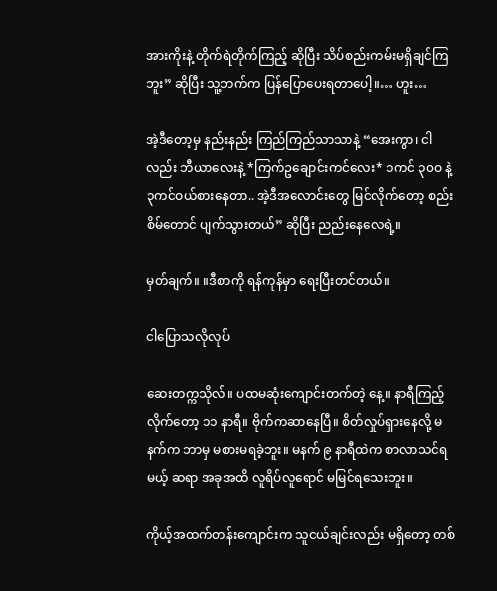အားကိုးနဲ့ တိုက်ရဲတိုက်ကြည့် ဆိုပြီး သိပ်စည်းကမ်းမရှိချင်ကြဘူး” ဆိုပြီး သူ့ဘက်က ပြန်ပြောပေးရတာပေါ့။… ဟူး…

အဲ့ဒီတော့မှ နည်းနည်း ကြည်ကြည်သာသာနဲ့ “အေးကွာ၊ ငါလည်း ဘီယာလေးနဲ့ *ကြက်ဥချောင်းကင်လေး* ၁ကင် ၃၀ဝ နဲ့ ၃ကင်ဝယ်စားနေတာ.. အဲ့ဒီအလောင်းတွေ မြင်လိုက်တော့ စည်းစိမ်တောင် ပျက်သွားတယ်” ဆိုပြီး ညည်းနေလေရဲ့။

မှတ်ချက်။ ။ဒီစာကို ရန်ကုန်မှာ ရေးပြီးတင်တယ်။

ငါပြောသလိုလုပ်

ဆေးတက္ကသိုလ်။ ပထမဆုံးကျောင်းတက်တဲ့ နေ့။ နာရီကြည့်လိုက်တော့ ၁၁ နာရီ။ ဗိုက်ကဆာနေပြီ။ စိတ်လှုပ်ရှားနေလို့ မနက်က ဘာမှ မစားမရခဲ့ဘူး။ မနက် ၉ နာရီထဲက စာလာသင်ရမယ့် ဆရာ အခုအထိ လူရိပ်လူရောင် မမြင်ရသေးဘူး။

ကိုယ့်အထက်တန်းကျောင်းက သူငယ်ချင်းလည်း မရှိတော့ တစ်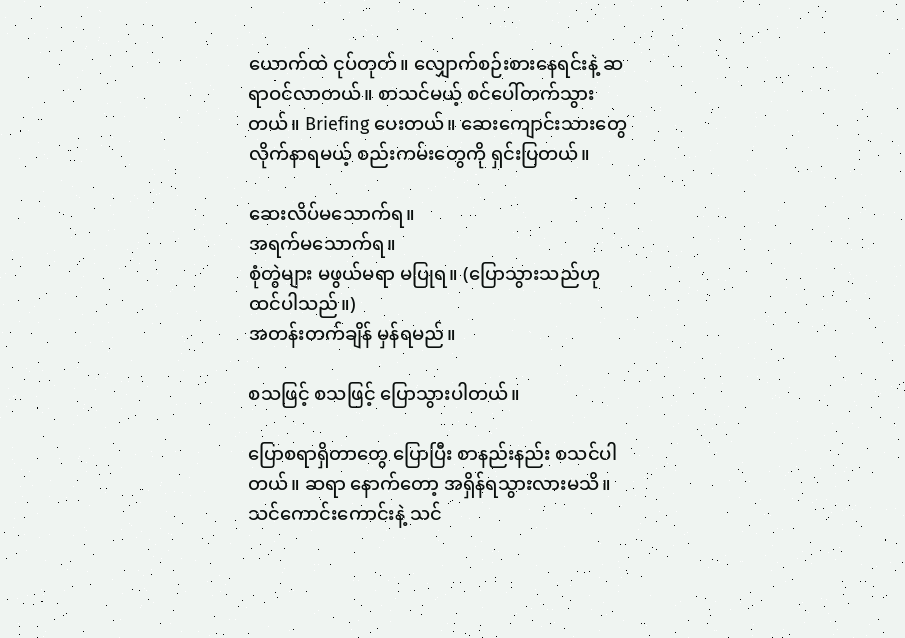ယောက်ထဲ ငုပ်တုတ်။ လျှောက်စဉ်းစားနေရင်းနဲ့ ဆရာဝင်လာတယ်။ စာသင်မယ့် စင်ပေါ်တက်သွားတယ်။ Briefing ပေးတယ်။ ဆေးကျောင်းသားတွေ လိုက်နာရမယ့် စည်းကမ်းတွေကို ရှင်းပြတယ်။

ဆေးလိပ်မသောက်ရ။
အရက်မသောက်ရ။
စုံတွဲများ မဖွယ်မရာ မပြုရ။ (ပြောသွားသည်ဟု ထင်ပါသည်။)
အတန်းတက်ချိန် မှန်ရမည်။

စသဖြင့် စသဖြင့် ပြောသွားပါတယ်။

ပြောစရာရှိတာတွေ ပြောပြီး စာနည်းနည်း စသင်ပါတယ်။ ဆရာ နောက်တော့ အရှိန်ရသွားလားမသိ။ သင်ကောင်းကောင်းနဲ့ သင်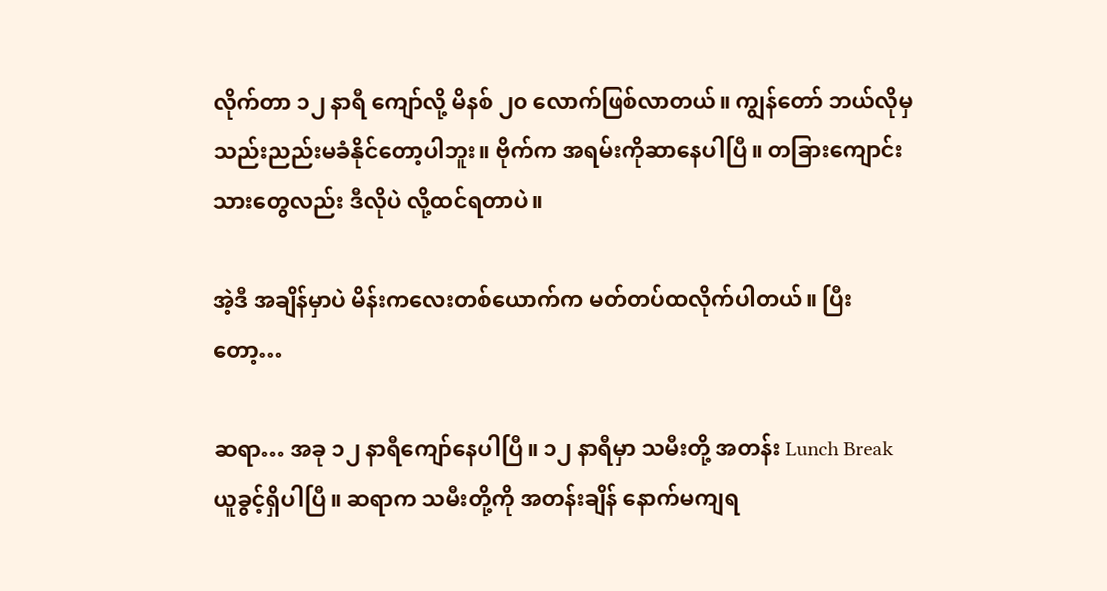လိုက်တာ ၁၂ နာရီ ကျော်လို့ မိနစ် ၂၀ လောက်ဖြစ်လာတယ်။ ကျွန်တော် ဘယ်လိုမှ သည်းညည်းမခံနိုင်တော့ပါဘူး။ ဗိုက်က အရမ်းကိုဆာနေပါပြီ။ တခြားကျောင်းသားတွေလည်း ဒီလိုပဲ လို့ထင်ရတာပဲ။

အဲ့ဒီ အချိန်မှာပဲ မိန်းကလေးတစ်ယောက်က မတ်တပ်ထလိုက်ပါတယ်။ ပြီးတော့…

ဆရာ… အခု ၁၂ နာရီကျော်နေပါပြီ။ ၁၂ နာရီမှာ သမီးတို့ အတန်း Lunch Break ယူခွင့်ရှိပါပြီ။ ဆရာက သမီးတို့ကို အတန်းချိန် နောက်မကျရ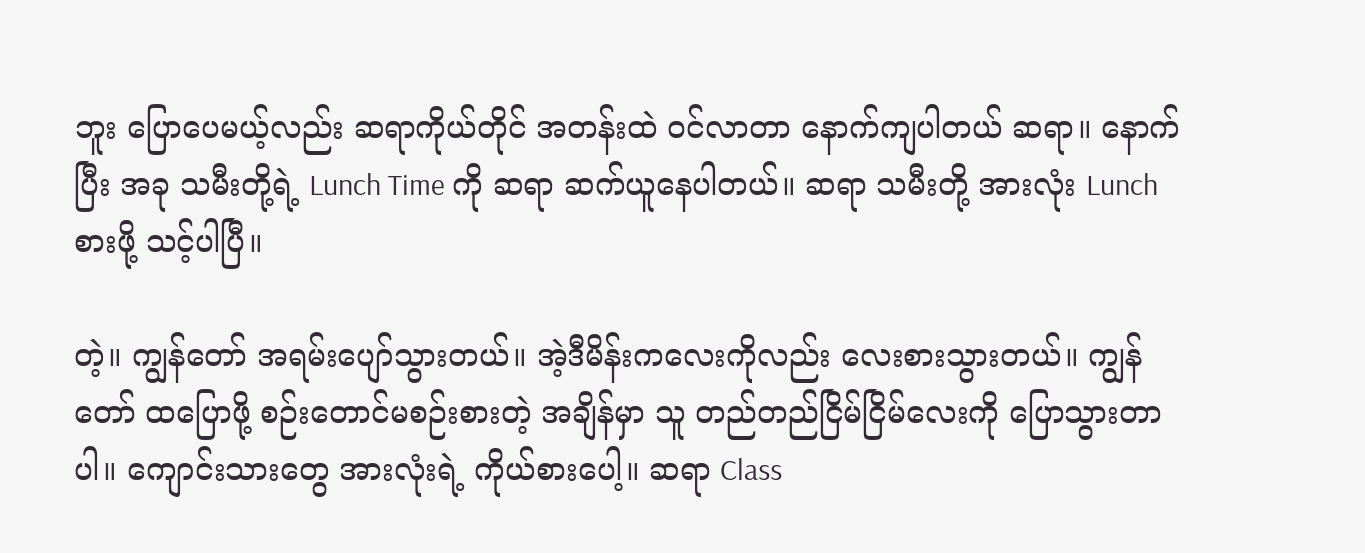ဘူး ပြောပေမယ့်လည်း ဆရာကိုယ်တိုင် အတန်းထဲ ဝင်လာတာ နောက်ကျပါတယ် ဆရာ။ နောက်ပြီး အခု သမီးတို့ရဲ့ Lunch Time ကို ဆရာ ဆက်ယူနေပါတယ်။ ဆရာ သမီးတို့ အားလုံး Lunch စားဖို့ သင့်ပါပြီ။

တဲ့။ ကျွန်တော် အရမ်းပျော်သွားတယ်။ အဲ့ဒီမိန်းကလေးကိုလည်း လေးစားသွားတယ်။ ကျွန်တော် ထပြောဖို့ စဉ်းတောင်မစဉ်းစားတဲ့ အချိန်မှာ သူ တည်တည်ငြိမ်ငြိမ်လေးကို ပြောသွားတာပါ။ ကျောင်းသားတွေ အားလုံးရဲ့ ကိုယ်စားပေါ့။ ဆရာ Class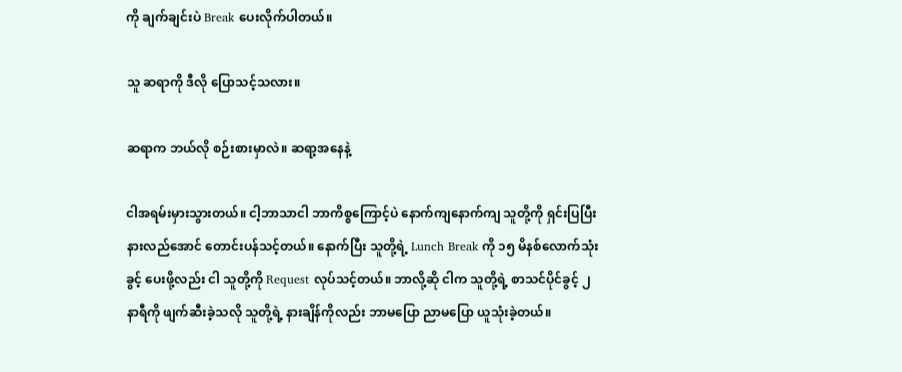ကို ချက်ချင်းပဲ Break ပေးလိုက်ပါတယ်။

သူ ဆရာကို ဒီလို ပြောသင့်သလား။

ဆရာက ဘယ်လို စဉ်းစားမှာလဲ။ ဆရာ့အနေနဲ့

ငါအရမ်းမှားသွားတယ်။ ငါ့ဘာသာငါ ဘာကိစ္စကြောင့်ပဲ နောက်ကျနောက်ကျ သူတို့ကို ရှင်းပြပြီး နားလည်အောင် တောင်းပန်သင့်တယ်။ နောက်ပြီး သူတို့ရဲ့ Lunch Break ကို ၁၅ မိနစ်လောက်သုံးခွင့် ပေးဖို့လည်း ငါ သူတို့ကို Request လုပ်သင့်တယ်။ ဘာလို့ဆို ငါက သူတို့ရဲ့ စာသင်ပိုင်ခွင့် ၂နာရီကို ဖျက်ဆီးခဲ့သလို သူတို့ရဲ့ နားချိန်ကိုလည်း ဘာမပြော ညာမပြော ယူသုံးခဲ့တယ်။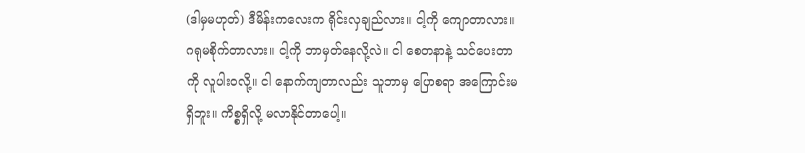(ဒါမှမဟုတ်) ဒီမိန်းကလေးက ရိုင်းလှချည်လား။ ငါ့ကို ကျောတာလား။ ဂရုမစိုက်တာလား။ ငါ့ကို ဘာမှတ်နေလို့လဲ။ ငါ စေတနာနဲ့ သင်ပေးတာကို လူပါးဝလို့။ ငါ နောက်ကျတာလည်း သူဘာမှ ပြောစရာ အကြောင်းမရှိဘူး။ ကိစ္စရှိလို့ မလာနိုင်တာပေါ့။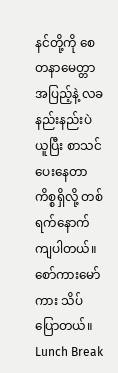နင်တို့ကို စေတနာမေတ္တာအပြည့်နဲ့ လခနည်းနည်းပဲ ယူပြီး စာသင်ပေးနေတာ ကိစ္စရှိလို့ တစ်ရက်နောက်ကျပါတယ်။ စော်ကားမော်ကား သိပ်ပြောတယ်။ Lunch Break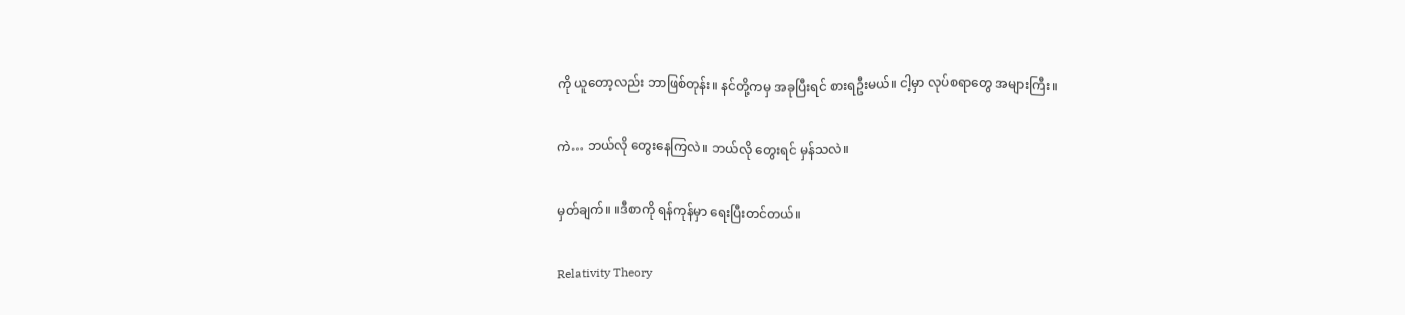ကို ယူတော့လည်း ဘာဖြစ်တုန်း။ နင်တို့ကမှ အခုပြီးရင် စားရဦးမယ်။ ငါ့မှာ လုပ်စရာတွေ အများကြီး။

ကဲ… ဘယ်လို တွေးနေကြလဲ။ ဘယ်လို တွေးရင် မှန်သလဲ။

မှတ်ချက်။ ။ဒီစာကို ရန်ကုန်မှာ ရေးပြီးတင်တယ်။

Relativity Theory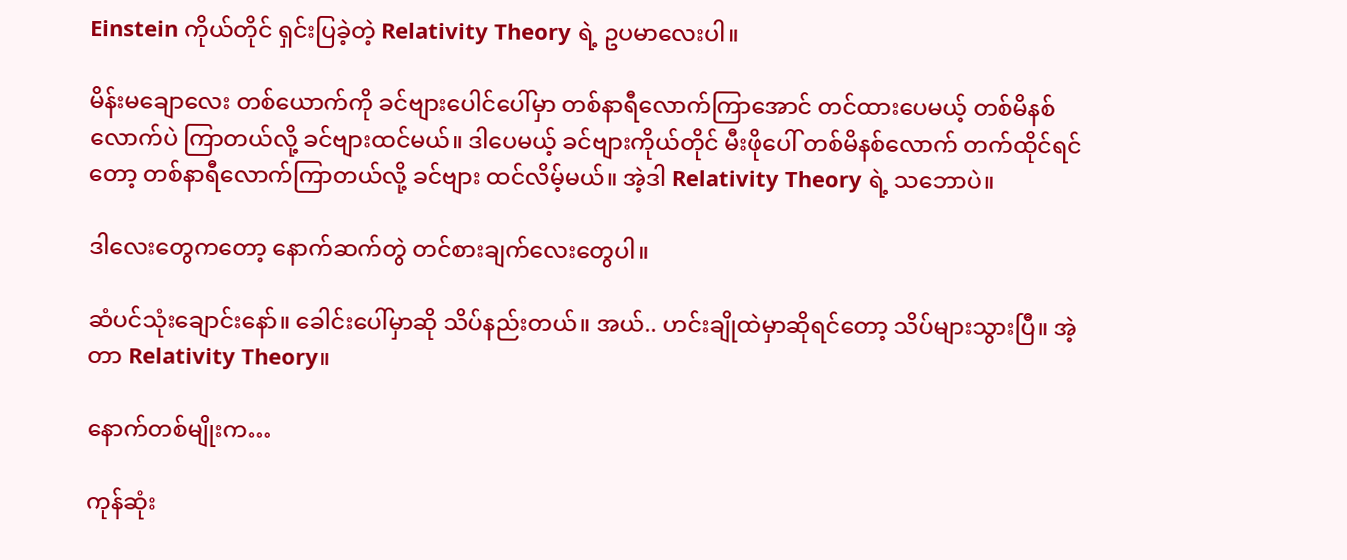Einstein ကိုယ်တိုင် ရှင်းပြခဲ့တဲ့ Relativity Theory ရဲ့ ဥပမာလေးပါ။

မိန်းမချောလေး တစ်ယောက်ကို ခင်ဗျားပေါင်ပေါ်မှာ တစ်နာရီလောက်ကြာအောင် တင်ထားပေမယ့် တစ်မိနစ်လောက်ပဲ ကြာတယ်လို့ ခင်ဗျားထင်မယ်။ ဒါပေမယ့် ခင်ဗျားကိုယ်တိုင် မီးဖိုပေါ် တစ်မိနစ်လောက် တက်ထိုင်ရင်တော့ တစ်နာရီလောက်ကြာတယ်လို့ ခင်ဗျား ထင်လိမ့်မယ်။ အဲ့ဒါ Relativity Theory ရဲ့ သဘောပဲ။

ဒါလေးတွေကတော့ နောက်ဆက်တွဲ တင်စားချက်လေးတွေပါ။

ဆံပင်သုံးချောင်းနော်။ ခေါင်းပေါ်မှာဆို သိပ်နည်းတယ်။ အယ်.. ဟင်းချိုထဲမှာဆိုရင်တော့ သိပ်များသွားပြီ။ အဲ့တာ Relativity Theory။

နောက်တစ်မျိုးက…

ကုန်ဆုံး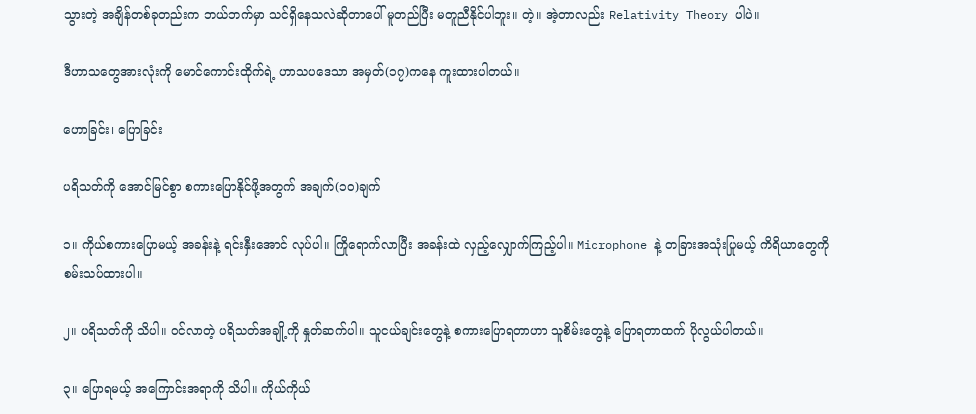သွားတဲ့ အချိန်တစ်ခုတည်းက ဘယ်ဘက်မှာ သင်ရှိနေသလဲဆိုတာပေါ် မူတည်ပြီး မတူညီနိုင်ပါဘူး။ တဲ့။ အဲ့တာလည်း Relativity Theory ပါပဲ။

ဒီဟာသတွေအားလုံးကို မောင်ကောင်းထိုက်ရဲ့ ဟာသပဒေသာ အမှတ်(၁၇)ကနေ ကူးထားပါတယ်။

ဟောခြင်း၊ ပြောခြင်း

ပရိသတ်ကို အောင်မြင်စွာ စကားပြောနိုင်ဖို့အတွက် အချက်(၁၀)ချက်

၁။ ကိုယ်စကားပြောမယ့် အခန်းနဲ့ ရင်းနှီးအောင် လုပ်ပါ။ ကြိုရောက်လာပြီး အခန်းထဲ လှည့်လျှောက်ကြည့်ပါ။ Microphone နဲ့ တခြားအသုံးပြုမယ့် ကိရိယာတွေကို စမ်းသပ်ထားပါ။

၂။ ပရိသတ်ကို သိပါ။ ဝင်လာတဲ့ ပရိသတ်အချို့ကို နှုတ်ဆက်ပါ။ သူငယ်ချင်းတွေနဲ့ စကားပြောရတာဟာ သူစိမ်းတွေနဲ့ ပြောရတာထက် ပိုလွယ်ပါတယ်။

၃။ ပြောရမယ့် အကြောင်းအရာကို သိပါ။ ကိုယ်ကိုယ်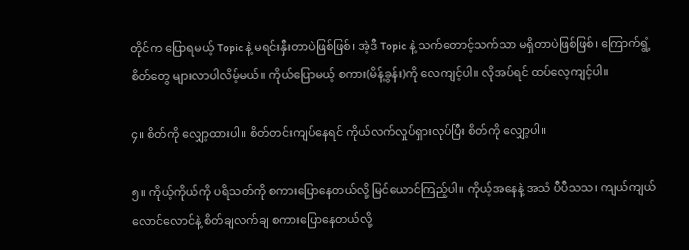တိုင်က ပြောရမယ့် Topic နဲ့ မရင်းနှီးတာပဲဖြစ်ဖြစ်၊ အဲ့ဒီ Topic နဲ့ သက်တောင့်သက်သာ မရှိတာပဲဖြစ်ဖြစ်၊ ကြောက်ရွံ့စိတ်တွေ များလာပါလိမ့်မယ်။ ကိုယ်ပြောမယ့် စကား(မိန့်ခွန်း)ကို လေကျင့်ပါ။ လိုအပ်ရင် ထပ်လေ့ကျင့်ပါ။

၄။ စိတ်ကို လျှော့ထားပါ။ စိတ်တင်းကျပ်နေရင် ကိုယ်လက်လှုပ်ရှားလုပ်ပြီး စိတ်ကို လျှော့ပါ။

၅။ ကိုယ့်ကိုယ်ကို ပရိသတ်ကို စကားပြောနေတယ်လို့ မြင်ယောင်ကြည့်ပါ။ ကိုယ့်အနေနဲ့ အသံ ပီပီသသ၊ ကျယ်ကျယ်လောင်လောင်နဲ့ စိတ်ချလက်ချ စကားပြောနေတယ်လို့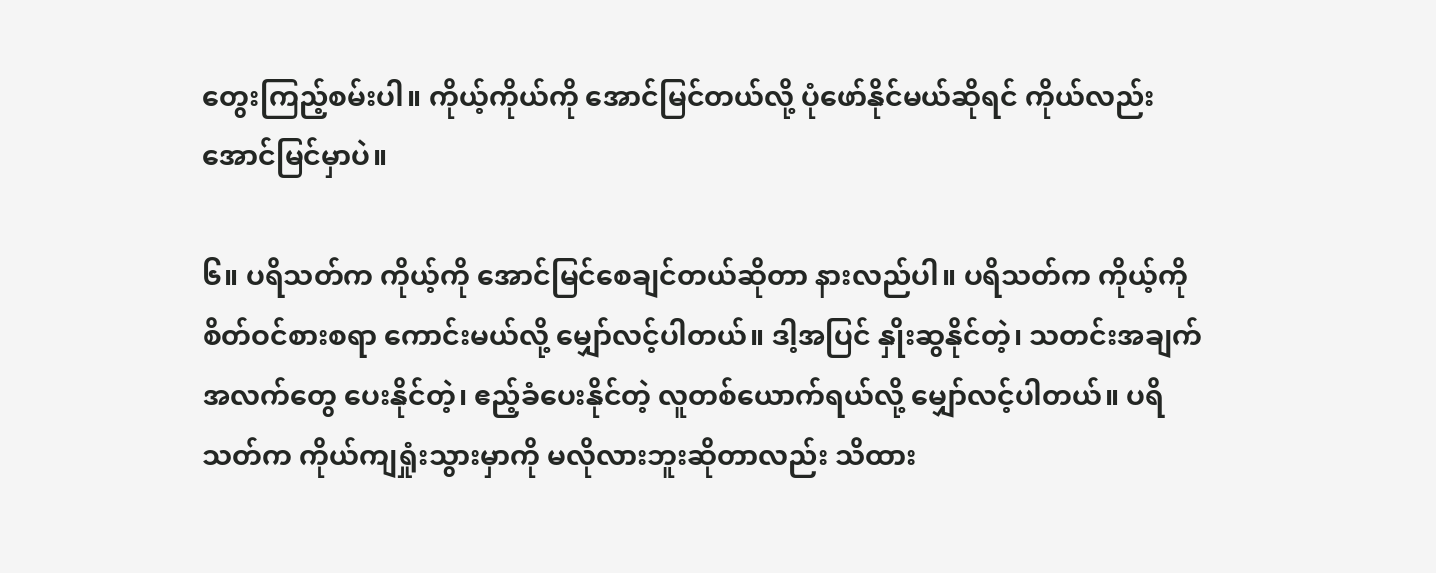တွေးကြည့်စမ်းပါ။ ကိုယ့်ကိုယ်ကို အောင်မြင်တယ်လို့ ပုံဖော်နိုင်မယ်ဆိုရင် ကိုယ်လည်း အောင်မြင်မှာပဲ။

၆။ ပရိသတ်က ကိုယ့်ကို အောင်မြင်စေချင်တယ်ဆိုတာ နားလည်ပါ။ ပရိသတ်က ကိုယ့်ကို စိတ်ဝင်စားစရာ ကောင်းမယ်လို့ မျှော်လင့်ပါတယ်။ ဒါ့အပြင် နှိုးဆွနိုင်တဲ့၊ သတင်းအချက်အလက်တွေ ပေးနိုင်တဲ့၊ ဧည့်ခံပေးနိုင်တဲ့ လူတစ်ယောက်ရယ်လို့ မျှော်လင့်ပါတယ်။ ပရိသတ်က ကိုယ်ကျရှုံးသွားမှာကို မလိုလားဘူးဆိုတာလည်း သိထား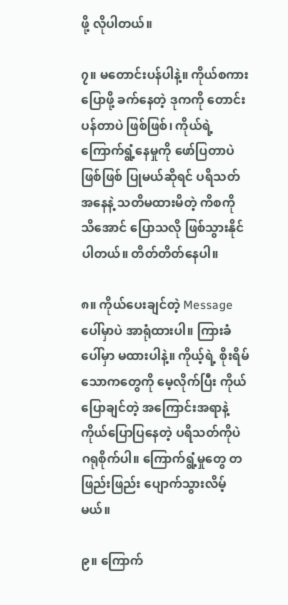ဖို့ လိုပါတယ်။

၇။ မတောင်းပန်ပါနဲ့။ ကိုယ်စကားပြောဖို့ ခက်နေတဲ့ ဒုကကို တောင်းပန်တာပဲ ဖြစ်ဖြစ်၊ ကိုယ်ရဲ့ ကြောက်ရွံ့နေမှုကို ဖော်ပြတာပဲ ဖြစ်ဖြစ် ပြုမယ်ဆိုရင် ပရိသတ်အနေနဲ့ သတိမထားမိတဲ့ ကိစကို သိအောင် ပြောသလို ဖြစ်သွားနိုင်ပါတယ်။ တိတ်တိတ်နေပါ။

၈။ ကိုယ်ပေးချင်တဲ့ Message ပေါ်မှာပဲ အာရုံထားပါ။ ကြားခံပေါ်မှာ မထားပါနဲ့။ ကိုယ့်ရဲ့ စိုးရိမ်သောကတွေကို မေ့လိုက်ပြီး ကိုယ်ပြောချင်တဲ့ အကြောင်းအရာနဲ့ ကိုယ်ပြောပြနေတဲ့ ပရိသတ်ကိုပဲ ဂရုစိုက်ပါ။ ကြောက်ရွံ့မှုတွေ တဖြည်းဖြည်း ပျောက်သွားလိမ့်မယ်။

၉။ ကြောက်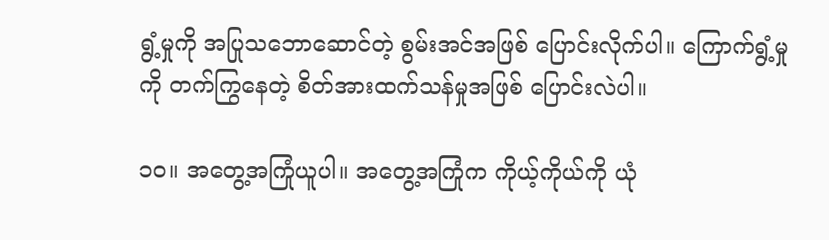ရွံ့မှုကို အပြုသဘောဆောင်တဲ့ စွမ်းအင်အဖြစ် ပြောင်းလိုက်ပါ။ ကြောက်ရွံ့မှုကို တက်ကြွနေတဲ့ စိတ်အားထက်သန်မှုအဖြစ် ပြောင်းလဲပါ။

၁၀။ အတွေ့အကြုံယူပါ။ အတွေ့အကြုံက ကိုယ့်ကိုယ်ကို ယုံ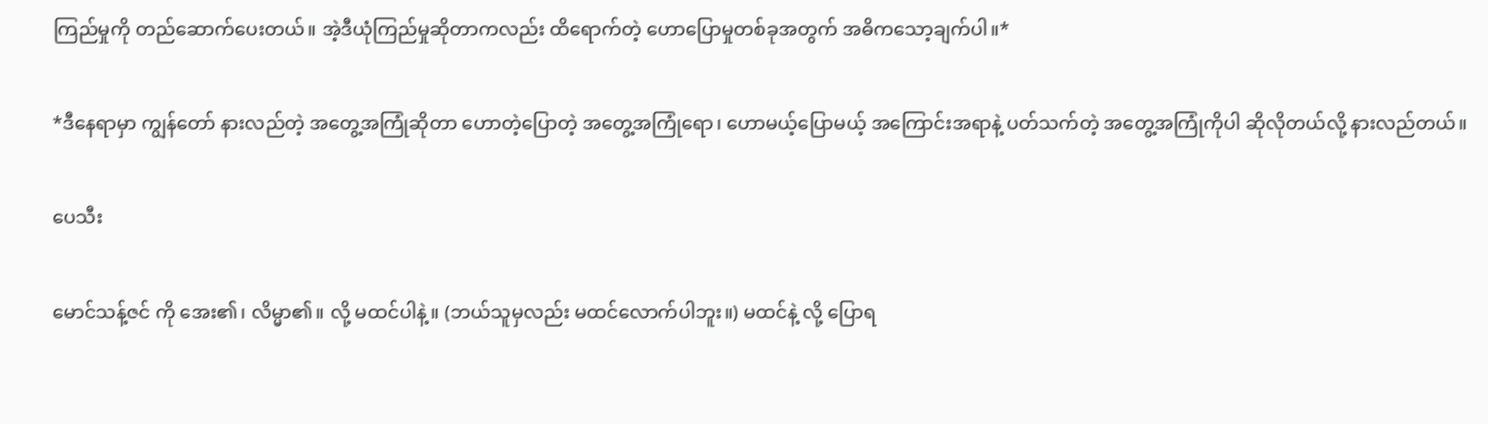ကြည်မှုကို တည်ဆောက်ပေးတယ်။ အဲ့ဒီယုံကြည်မှုဆိုတာကလည်း ထိရောက်တဲ့ ဟောပြောမှုတစ်ခုအတွက် အဓိကသော့ချက်ပါ။*

*ဒီနေရာမှာ ကျွန်တော် နားလည်တဲ့ အတွေ့အကြုံဆိုတာ ဟောတဲ့ပြောတဲ့ အတွေ့အကြုံရော၊ ဟောမယ့်ပြောမယ့် အကြောင်းအရာနဲ့ ပတ်သက်တဲ့ အတွေ့အကြုံကိုပါ ဆိုလိုတယ်လို့ နားလည်တယ်။

ပေသီး

မောင်သန့်ဇင် ကို အေး၏၊ လိမ္မာ၏။ လို့ မထင်ပါနဲ့။ (ဘယ်သူမှလည်း မထင်လောက်ပါဘူး။) မထင်နဲ့ လို့ ပြောရ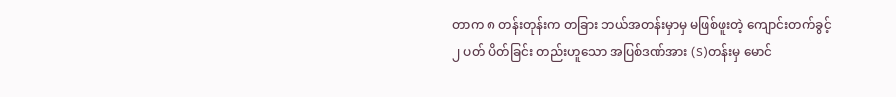တာက ၈ တန်းတုန်းက တခြား ဘယ်အတန်းမှာမှ မဖြစ်ဖူးတဲ့ ကျောင်းတက်ခွင့် ၂ ပတ် ပိတ်ခြင်း တည်းဟူသော အပြစ်ဒဏ်အား (S)တန်းမှ မောင်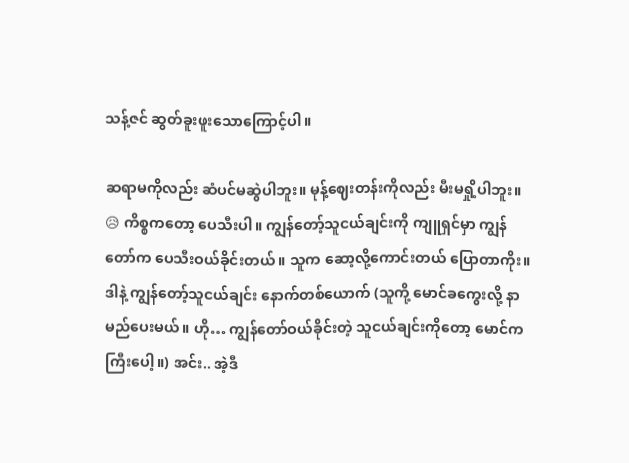သန့်ဇင် ဆွတ်ခူးဖူးသောကြောင့်ပါ။

ဆရာမကိုလည်း ဆံပင်မဆွဲပါဘူး။ မုန့်ဈေးတန်းကိုလည်း မီးမရှို့ပါဘူး။ 😥 ကိစ္စကတော့ ပေသီးပါ။ ကျွန်တော့်သူငယ်ချင်းကို ကျူရှင်မှာ ကျွန်တော်က ပေသီးဝယ်ခိုင်းတယ်။ သူက ဆော့လို့ကောင်းတယ် ပြောတာကိုး။ ဒါနဲ့ ကျွန်တော့်သူငယ်ချင်း နောက်တစ်ယောက် (သူကို့ မောင်ခကွေးလို့ နာမည်ပေးမယ်။ ဟို… ကျွန်တော်ဝယ်ခိုင်းတဲ့ သူငယ်ချင်းကိုတော့ မောင်ကကြီးပေါ့။) အင်း.. အဲ့ဒီ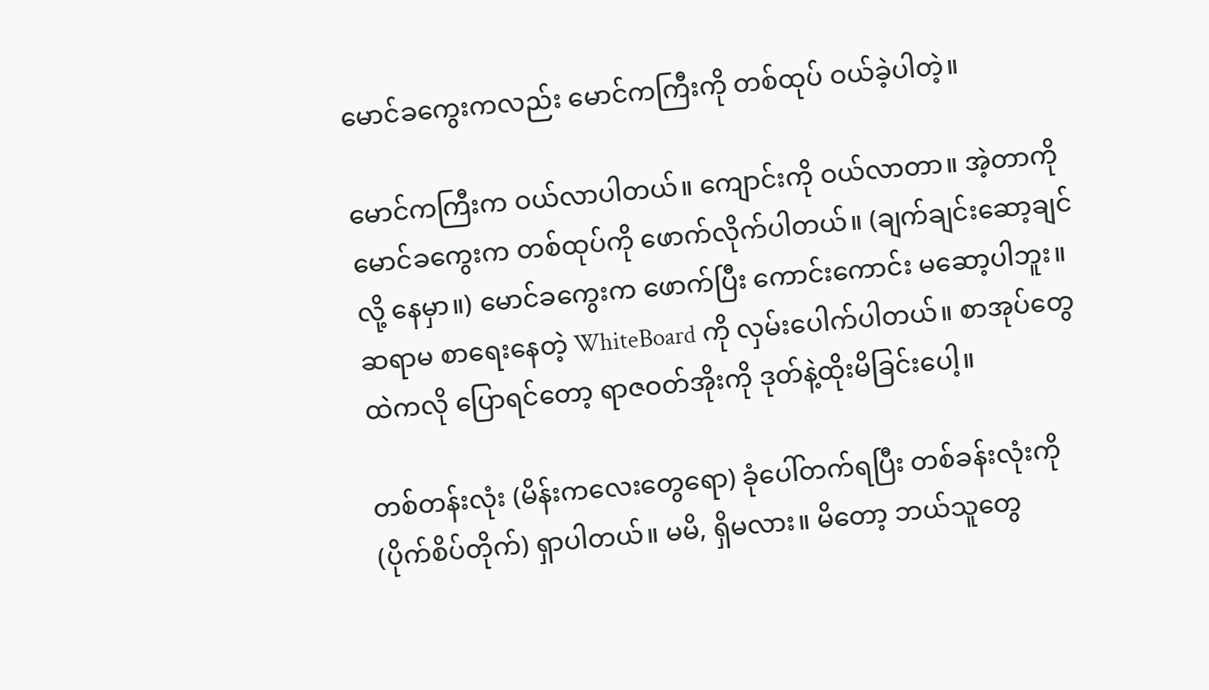မောင်ခကွေးကလည်း မောင်ကကြီးကို တစ်ထုပ် ဝယ်ခဲ့ပါတဲ့။

မောင်ကကြီးက ဝယ်လာပါတယ်။ ကျောင်းကို ဝယ်လာတာ။ အဲ့တာကို မောင်ခကွေးက တစ်ထုပ်ကို ဖောက်လိုက်ပါတယ်။ (ချက်ချင်းဆော့ချင်လို့ နေမှာ။) မောင်ခကွေးက ဖောက်ပြီး ကောင်းကောင်း မဆော့ပါဘူး။ ဆရာမ စာရေးနေတဲ့ WhiteBoard ကို လှမ်းပေါက်ပါတယ်။ စာအုပ်တွေထဲကလို ပြောရင်တော့ ရာဇဝတ်အိုးကို ဒုတ်နဲ့ထိုးမိခြင်းပေါ့။

တစ်တန်းလုံး (မိန်းကလေးတွေရော) ခုံပေါ်တက်ရပြီး တစ်ခန်းလုံးကို (ပိုက်စိပ်တိုက်) ရှာပါတယ်။ မမိ, ရှိမလား။ မိတော့ ဘယ်သူတွေ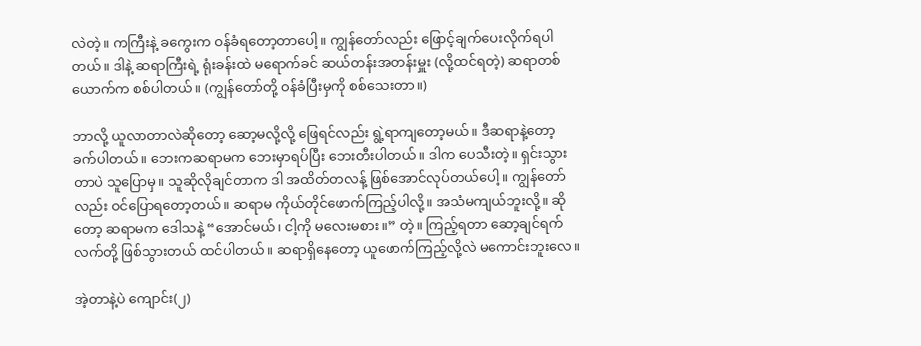လဲတဲ့။ ကကြီးနဲ့ ခကွေးက ဝန်ခံရတော့တာပေါ့။ ကျွန်တော်လည်း ဖြောင့်ချက်ပေးလိုက်ရပါတယ်။ ဒါနဲ့ ဆရာကြီးရဲ့ ရုံးခန်းထဲ မရောက်ခင် ဆယ်တန်းအတန်းမှူး (လို့ထင်ရတဲ့) ဆရာတစ်ယောက်က စစ်ပါတယ်။ (ကျွန်တော်တို့ ဝန်ခံပြီးမှကို စစ်သေးတာ။)

ဘာလို့ ယူလာတာလဲဆိုတော့ ဆော့မလို့လို့ ဖြေရင်လည်း ရွဲ့ရာကျတော့မယ်။ ဒီဆရာနဲ့တော့ ခက်ပါတယ်။ ဘေးကဆရာမက ဘေးမှာရပ်ပြီး ဘေးတီးပါတယ်။ ဒါက ပေသီးတဲ့။ ရှင်းသွားတာပဲ သူပြောမှ။ သူဆိုလိုချင်တာက ဒါ အထိတ်တလန့် ဖြစ်အောင်လုပ်တယ်ပေါ့။ ကျွန်တော်လည်း ဝင်ပြောရတော့တယ်။ ဆရာမ ကိုယ်တိုင်ဖောက်ကြည့်ပါလို့။ အသံမကျယ်ဘူးလို့။ ဆိုတော့ ဆရာမက ဒေါသနဲ့ “အောင်မယ်၊ ငါ့ကို မလေးမစား။” တဲ့။ ကြည့်ရတာ ဆော့ချင်ရက် လက်တို့ ဖြစ်သွားတယ် ထင်ပါတယ်။ ဆရာရှိနေတော့ ယူဖောက်ကြည့်လို့လဲ မကောင်းဘူးလေ။

အဲ့တာနဲ့ပဲ ကျောင်း(၂)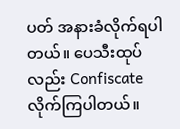ပတ် အနားခံလိုက်ရပါတယ်။ ပေသီးထုပ်လည်း Confiscate လိုက်ကြပါတယ်။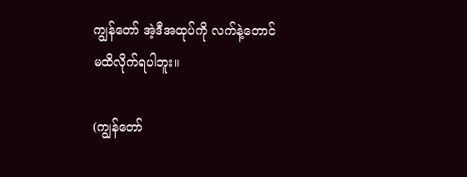ကျွန်တော် အဲ့ဒီအထုပ်ကို လက်နဲ့တောင် မထိလိုက်ရပါဘူး။

(ကျွန်တော်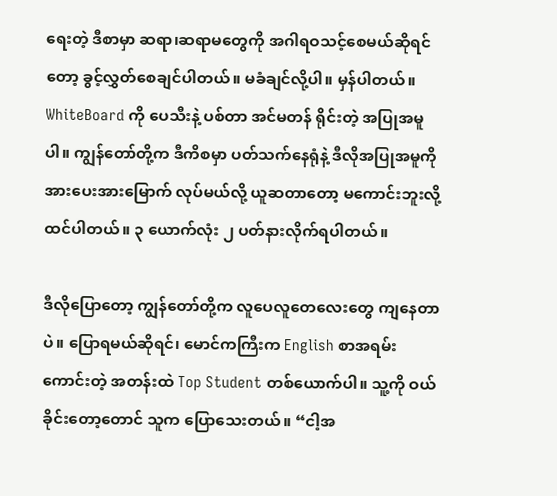ရေးတဲ့ ဒီစာမှာ ဆရာ၊ဆရာမတွေကို အဂါရဝသင့်စေမယ်ဆိုရင်တော့ ခွင့်လွှတ်စေချင်ပါတယ်။ မခံချင်လို့ပါ။ မှန်ပါတယ်။ WhiteBoard ကို ပေသီးနဲ့ ပစ်တာ အင်မတန် ရိုင်းတဲ့ အပြုအမူပါ။ ကျွန်တော်တို့က ဒီကိစမှာ ပတ်သက်နေရုံနဲ့ ဒီလိုအပြုအမူကို အားပေးအားမြောက် လုပ်မယ်လို့ ယူဆတာတော့ မကောင်းဘူးလို့ ထင်ပါတယ်။ ၃ ယောက်လုံး ၂ ပတ်နားလိုက်ရပါတယ်။

ဒီလိုပြောတော့ ကျွန်တော်တို့က လူပေလူတေလေးတွေ ကျနေတာပဲ။ ပြောရမယ်ဆိုရင်၊ မောင်ကကြီးက English စာအရမ်းကောင်းတဲ့ အတန်းထဲ Top Student တစ်ယောက်ပါ။ သူ့ကို ဝယ်ခိုင်းတော့တောင် သူက ပြောသေးတယ်။ “ငါ့အ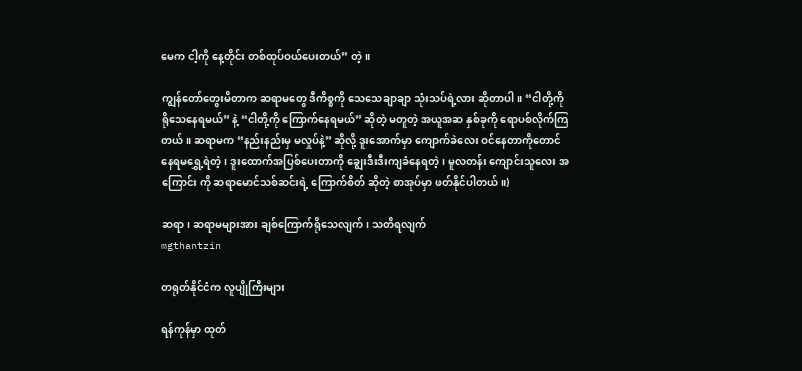မေက ငါ့ကို နေ့တိုင်း တစ်ထုပ်ဝယ်ပေးတယ်” တဲ့။

ကျွန်တော်တွေးမိတာက ဆရာမတွေ ဒီကိစ္စကို သေသေချာချာ သုံးသပ်ရဲ့လား ဆိုတာပါ။ “ငါတို့ကို ရိုသေနေရမယ်” နဲ့ “ငါတို့ကို ကြောက်နေရမယ်” ဆိုတဲ့ မတူတဲ့ အယူအဆ နှစ်ခုကို ရောပစ်လိုက်ကြတယ်။ ဆရာမက “နည်းနည်းမှ မလှုပ်နဲ့” ဆိုလို့ ဒူးအောက်မှာ ကျောက်ခဲလေး ဝင်နေတာကိုတောင် နေရမရွှေ့ရဲတဲ့၊ ဒူးထောက်အပြစ်ပေးတာကို ချွေးဒီးဒီးကျခံနေရတဲ့၊ မူလတန်း ကျောင်းသူလေး အကြောင်း ကို ဆရာမောင်သစ်ဆင်းရဲ့ ကြောက်စိတ် ဆိုတဲ့ စာအုပ်မှာ ဖတ်နိုင်ပါတယ်။)

ဆရာ၊ ဆရာမများအား ချစ်ကြောက်ရိုသေလျက်၊ သတိရလျက်
mgthantzin

တရုတ်နိုင်ငံက လူပျိုကြီးများ

ရန်ကုန်မှာ ထုတ်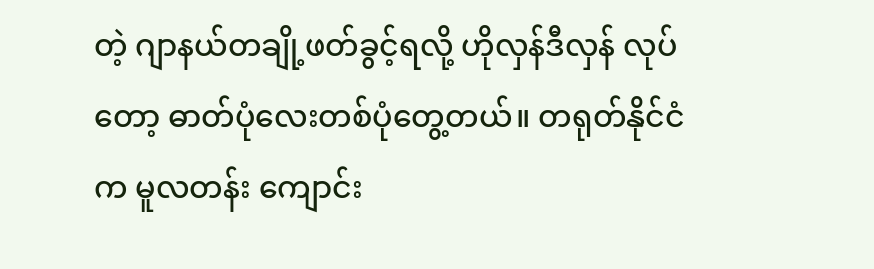တဲ့ ဂျာနယ်တချို့ဖတ်ခွင့်ရလို့ ဟိုလှန်ဒီလှန် လုပ်တော့ ဓာတ်ပုံလေးတစ်ပုံတွေ့တယ်။ တရုတ်နိုင်ငံက မူလတန်း ကျောင်း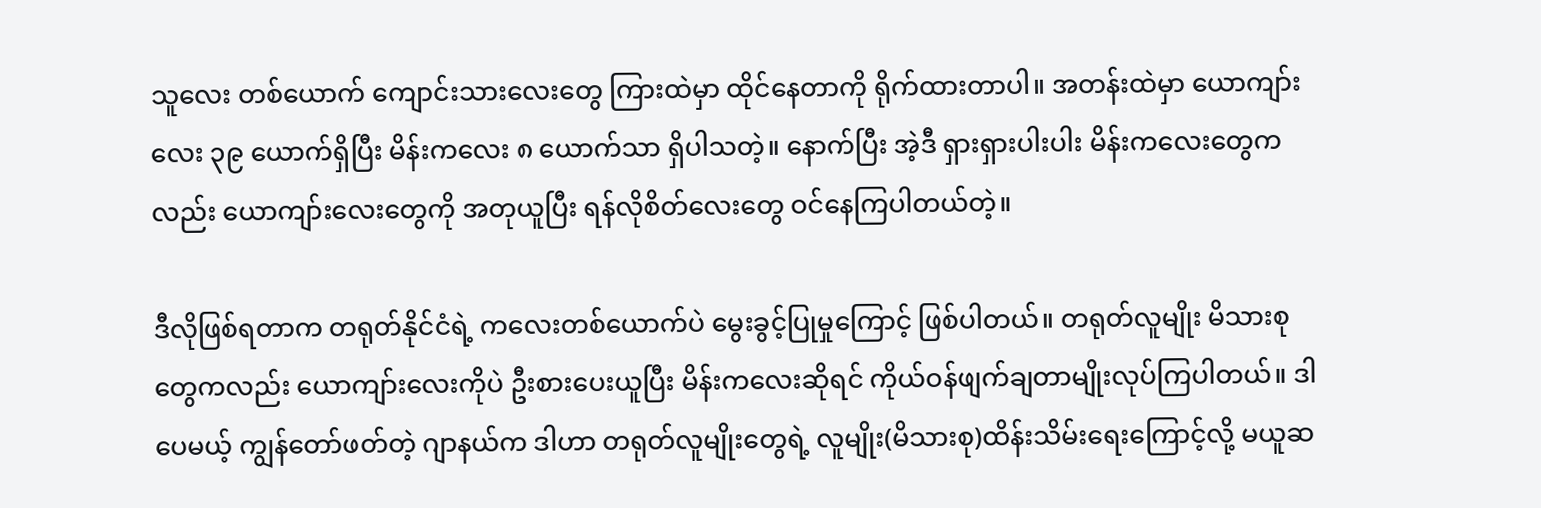သူလေး တစ်ယောက် ကျောင်းသားလေးတွေ ကြားထဲမှာ ထိုင်နေတာကို ရိုက်ထားတာပါ။ အတန်းထဲမှာ ယောကျာ်းလေး ၃၉ ယောက်ရှိပြီး မိန်းကလေး ၈ ယောက်သာ ရှိပါသတဲ့။ နောက်ပြီး အဲ့ဒီ ရှားရှားပါးပါး မိန်းကလေးတွေကလည်း ယောကျာ်းလေးတွေကို အတုယူပြီး ရန်လိုစိတ်လေးတွေ ဝင်နေကြပါတယ်တဲ့။

ဒီလိုဖြစ်ရတာက တရုတ်နိုင်ငံရဲ့ ကလေးတစ်ယောက်ပဲ မွေးခွင့်ပြုမှုကြောင့် ဖြစ်ပါတယ်။ တရုတ်လူမျိုး မိသားစုတွေကလည်း ယောကျာ်းလေးကိုပဲ ဦးစားပေးယူပြီး မိန်းကလေးဆိုရင် ကိုယ်ဝန်ဖျက်ချတာမျိုးလုပ်ကြပါတယ်။ ဒါပေမယ့် ကျွန်တော်ဖတ်တဲ့ ဂျာနယ်က ဒါဟာ တရုတ်လူမျိုးတွေရဲ့ လူမျိုး(မိသားစု)ထိန်းသိမ်းရေးကြောင့်လို့ မယူဆ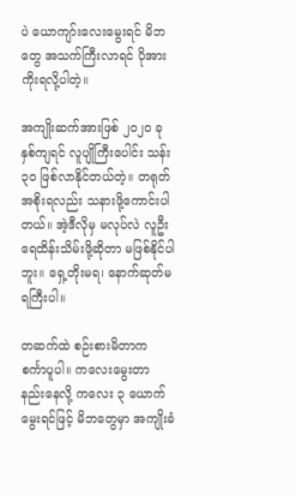ပဲ ယောကျာ်းလေးမွေးရင် မိဘတွေ အသက်ကြီးလာရင် ပိုအားကိုးရလို့ပါတဲ့။

အကျိုးဆက်အားဖြစ် ၂၀၂၀ ခုနှစ်ကျရင် လူပျိုကြီးပေါင်း သန်း ၃၀ ဖြစ်လာနိုင်တယ်တဲ့။ တရုတ်အစိုးရလည်း သနားဖို့ကောင်းပါတယ်။ အဲ့ဒီလိုမှ မလုပ်လဲ လူဦးရေထိန်းသိမ်းဖို့ဆိုတာ မဖြစ်နိုင်ပါဘူး။ ရှေ့တိုးမရ၊ နောက်ဆုတ်မရကြီးပါ။

တဆက်ထဲ စဉ်းစားမိတာက စင်္ကာပူပါ။ ကလေးမွေးတာ နည်းနေလို့ ကလေး ၃ ယောက်မွေးရင်ဖြင့် မိဘတွေမှာ အကျိုးခံ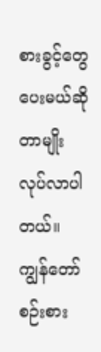စားခွင့်တွေ ပေးမယ်ဆိုတာမျိုး လုပ်လာပါတယ်။ ကျွန်တော်စဉ်းစား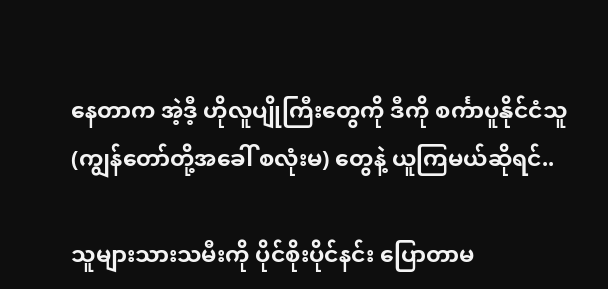နေတာက အဲ့ဒီ့ ဟိုလူပျိုကြီးတွေကို ဒီကို စင်္ကာပူနိုင်ငံသူ (ကျွန်တော်တို့အခေါ် စလုံးမ) တွေနဲ့ ယူကြမယ်ဆိုရင်..

သူများသားသမီးကို ပိုင်စိုးပိုင်နင်း ပြောတာမ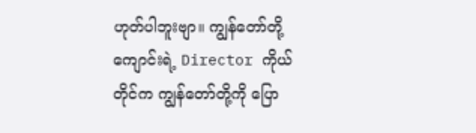ဟုတ်ပါဘူးဗျာ။ ကျွန်တော်တို့ ကျောင်းရဲ့ Director ကိုယ်တိုင်က ကျွန်တော်တို့ကို ပြော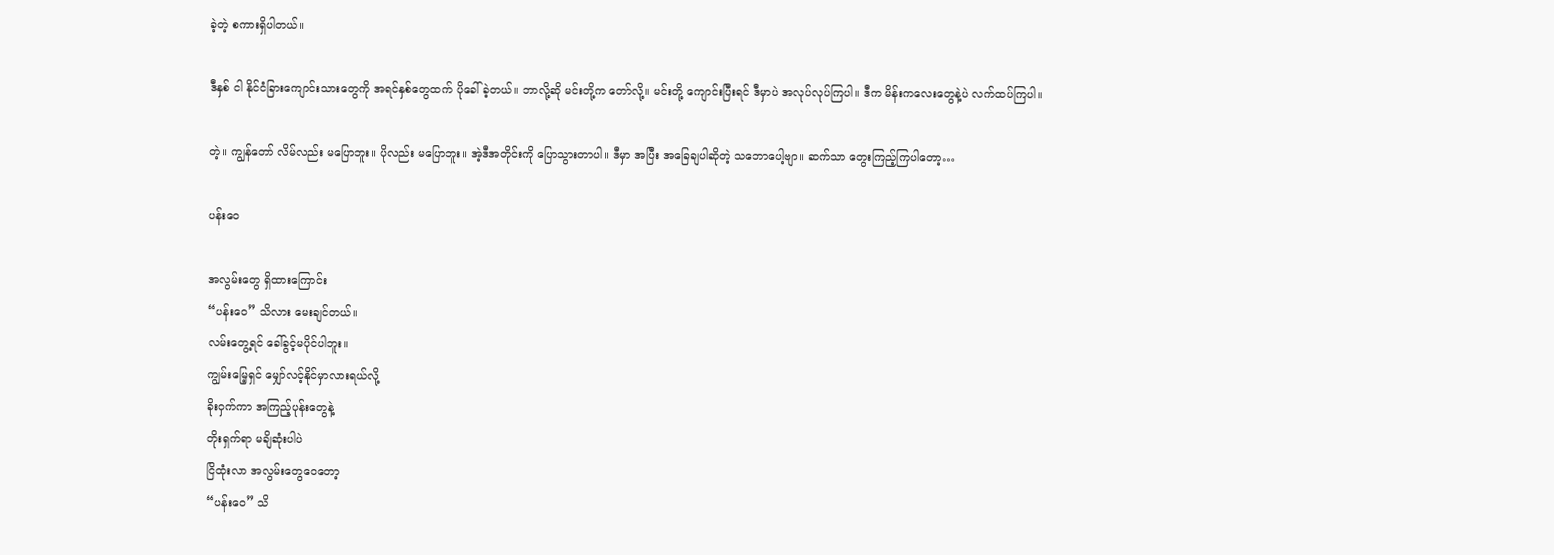ခဲ့တဲ့ စကားရှိပါတယ်။

ဒီနှစ် ငါ နိုင်ငံခြားကျောင်းသားတွေကို အရင်နှစ်တွေထက် ပိုခေါ်ခဲ့တယ်။ ဘာလို့ဆို မင်းတို့က တော်လို့။ မင်းတို့ ကျောင်းပြီးရင် ဒီမှာပဲ အလုပ်လုပ်ကြပါ။ ဒီက မိန်းကလေးတွေနဲ့ပဲ လက်ထပ်ကြပါ။

တဲ့။ ကျွန်တော် လိမ်လည်း မပြောဘူး။ ပိုလည်း မပြောဘူး။ အဲ့ဒီအတိုင်းကို ပြောသွားတာပါ။ ဒီမှာ အပြီး အခြေချပါဆိုတဲ့ သဘောပေါ့ဗျာ။ ဆက်သာ တွေးကြည့်ကြပါတော့…

ပန်းဝေ

အလွမ်းတွေ ရှိထားကြောင်း
“ပန်းဝေ” သိလား မေးချင်တယ်။
လမ်းတွေ့ရင် ခေါ်ခွင့်မပိုင်ပါဘူး။
ကျွမ်းမြေ့ရှင် မျှော်လင့်နိုင်မှာလားရယ်လို့
ခိုးဝှက်ကာ အကြည့်ပုန်းတွေနဲ့
တိုးရှက်ရာ မချိဆုံးပါပဲ
ငြိထုံးလာ အလွမ်းတွေဝေတော့
“ပန်းဝေ” သိ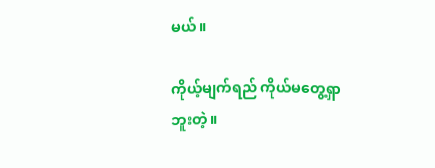မယ်။

ကိုယ့်မျက်ရည် ကိုယ်မတွေ့ရှာဘူးတဲ့။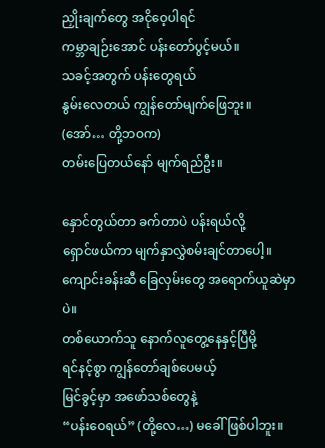ညှိုးချက်တွေ အငိုဝေ့ပါရင်
ကမ္ဘာချဉ်းအောင် ပန်းတော်ပွင့်မယ်။
သခင့်အတွက် ပန်းတွေရယ်
နွမ်းလေတယ် ကျွန်တော်မျက်ဖြေဘူး။
(အော်… တို့ဘဝက)
တမ်းပြေတယ်နော် မျက်ရည်ဦး။

နှောင်တွယ်တာ ခက်တာပဲ ပန်းရယ်လို့
ရှောင်ဖယ်ကာ မျက်နှာလွှဲစမ်းချင်တာပေါ့။
ကျောင်းခန်းဆီ ခြေလှမ်းတွေ အရောက်ယူဆဲမှာပဲ။
တစ်ယောက်သူ နောက်လူတွေ့နေနှင့်ပြီမို့
ရင်နင့်စွာ ကျွန်တော်ချစ်ပေမယ့်
မြင်ခွင့်မှာ အဖော်သစ်တွေနဲ့
“ပန်းဝေရယ်” (တို့လေ…) မခေါ်ဖြစ်ပါဘူး။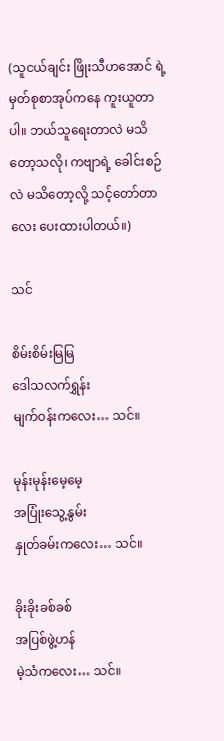(သူငယ်ချင်း ဖြိုးသီဟအောင် ရဲ့ မှတ်စုစာအုပ်ကနေ ကူးယူတာပါ။ ဘယ်သူရေးတာလဲ မသိတော့သလို၊ ကဗျာရဲ့ ခေါင်းစဉ်လဲ မသိတော့လို့ သင့်တော်တာလေး ပေးထားပါတယ်။)

သင်

စိမ်းစိမ်းမြမြ
ဒေါသလက်ရွှန်း
မျက်ဝန်းကလေး… သင်။

မုန်းမုန်းမေ့မေ့
အပြုံးသွေ့နွမ်း
နှုတ်ခမ်းကလေး… သင်။

ခိုးခိုးခစ်ခစ်
အပြစ်ဖွဲ့ဟန်
မဲ့သံကလေး… သင်။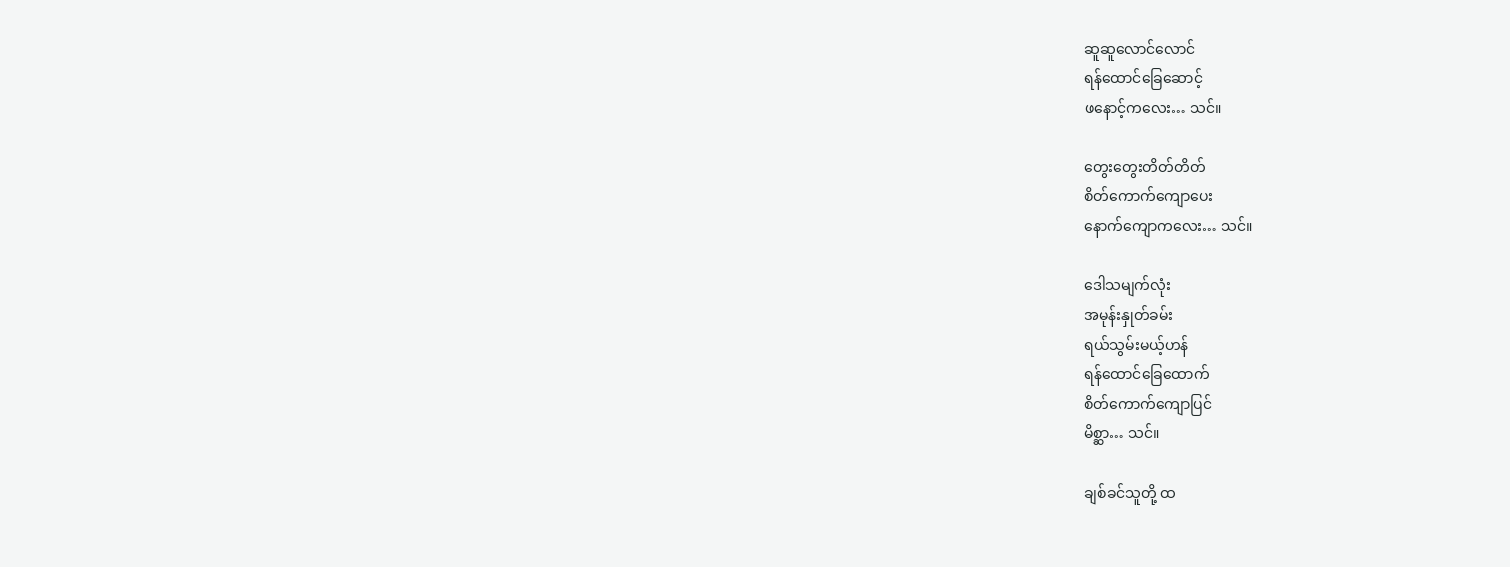ဆူဆူလောင်လောင်
ရန်ထောင်ခြေဆောင့်
ဖနောင့်ကလေး… သင်။

တွေးတွေးတိတ်တိတ်
စိတ်ကောက်ကျောပေး
နောက်ကျောကလေး… သင်။

ဒေါသမျက်လုံး
အမုန်းနှုတ်ခမ်း
ရယ်သွမ်းမယ့်ဟန်
ရန်ထောင်ခြေထောက်
စိတ်ကောက်ကျောပြင်
မိစ္ဆာ… သင်။

ချစ်ခင်သူတို့ ထ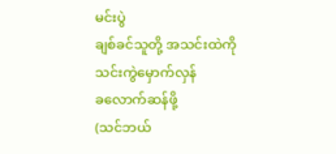မင်းပွဲ
ချစ်ခင်သူတို့ အသင်းထဲကို
သင်းကွဲမှောက်လှန်
ခလောက်ဆန်ဖို့
(သင်ဘယ်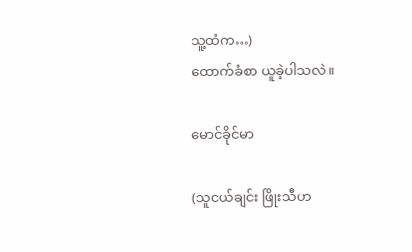သူ့ထံက…)
ထောက်ခံစာ ယူခဲ့ပါသလဲ။

မောင်ခိုင်မာ

(သူငယ်ချင်း ဖြိုးသီဟ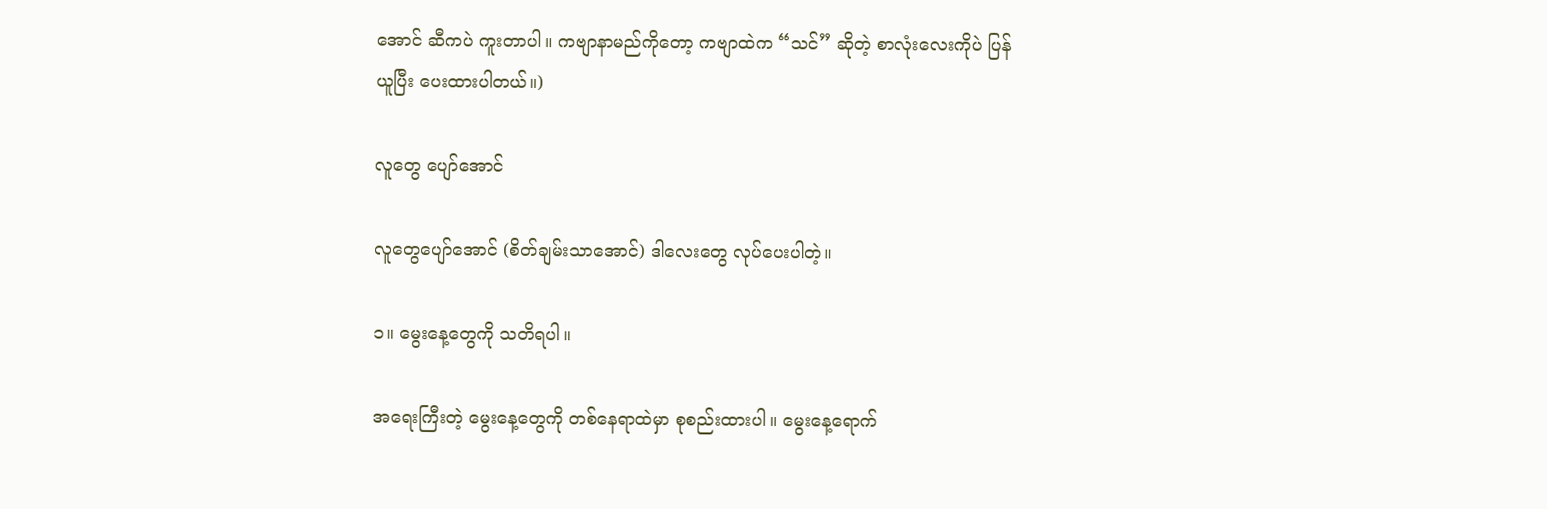အောင် ဆီကပဲ ကူးတာပါ။ ကဗျာနာမည်ကိုတော့ ကဗျာထဲက “သင်” ဆိုတဲ့ စာလုံးလေးကိုပဲ ပြန်ယူပြီး ပေးထားပါတယ်။)

လူတွေ ပျော်အောင်

လူတွေပျော်အောင် (စိတ်ချမ်းသာအောင်) ဒါလေးတွေ လုပ်ပေးပါတဲ့။

၁။ မွေးနေ့တွေကို သတိရပါ။

အရေးကြီးတဲ့ မွေးနေ့တွေကို တစ်နေရာထဲမှာ စုစည်းထားပါ။ မွေးနေ့ရောက်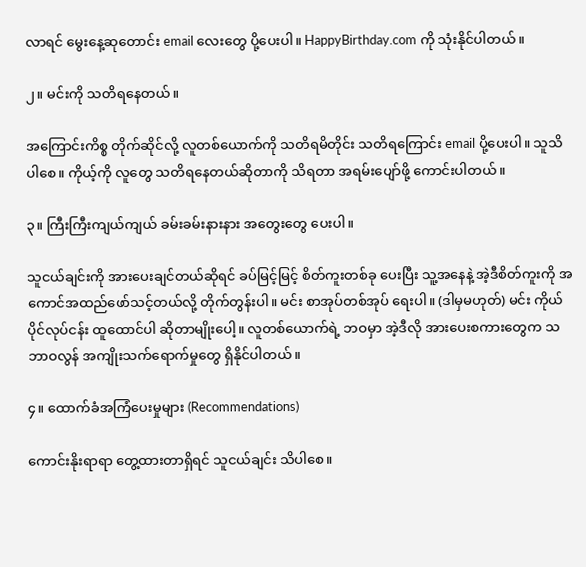လာရင် မွေးနေ့ဆုတောင်း email လေးတွေ ပို့ပေးပါ။ HappyBirthday.com ကို သုံးနိုင်ပါတယ်။

၂။ မင်းကို သတိရနေတယ်။

အကြောင်းကိစ္စ တိုက်ဆိုင်လို့ လူတစ်ယောက်ကို သတိရမိတိုင်း သတိရကြောင်း email ပို့ပေးပါ။ သူသိပါစေ။ ကိုယ့်ကို လူတွေ သတိရနေတယ်ဆိုတာကို သိရတာ အရမ်းပျော်ဖို့ ကောင်းပါတယ်။

၃။ ကြီးကြီးကျယ်ကျယ် ခမ်းခမ်းနားနား အတွေးတွေ ပေးပါ။

သူငယ်ချင်းကို အားပေးချင်တယ်ဆိုရင် ခပ်မြင့်မြင့် စိတ်ကူးတစ်ခု ပေးပြီး သူ့အနေနဲ့ အဲ့ဒီစိတ်ကူးကို အကောင်အထည်ဖော်သင့်တယ်လို့ တိုက်တွန်းပါ။ မင်း စာအုပ်တစ်အုပ် ရေးပါ။ (ဒါမှမဟုတ်) မင်း ကိုယ်ပိုင်လုပ်ငန်း ထူထောင်ပါ ဆိုတာမျိုးပေါ့။ လူတစ်ယောက်ရဲ့ ဘဝမှာ အဲ့ဒီလို အားပေးစကားတွေက သဘာဝလွန် အကျိုးသက်ရောက်မှုတွေ ရှိနိုင်ပါတယ်။

၄။ ထောက်ခံအကြံပေးမှုများ (Recommendations)

ကောင်းနိုးရာရာ တွေ့ထားတာရှိရင် သူငယ်ချင်း သိပါစေ။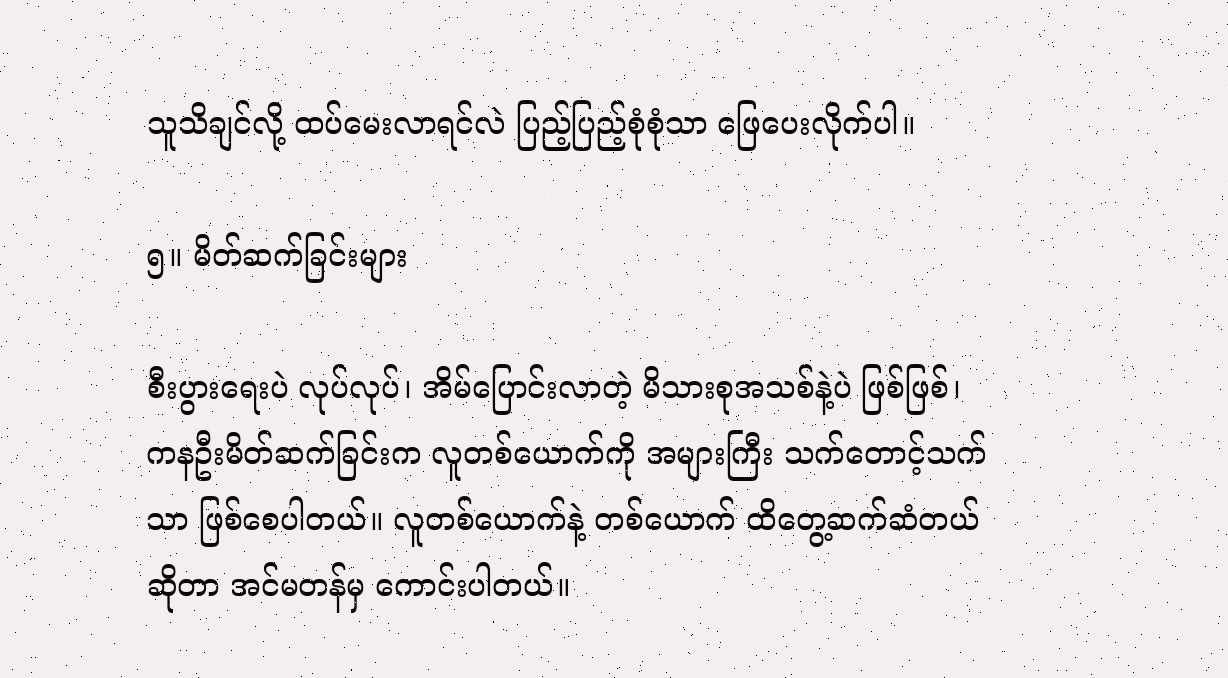သူသိချင်လို့ ထပ်မေးလာရင်လဲ ပြည့်ပြည့်စုံစုံသာ ဖြေပေးလိုက်ပါ။

၅။ မိတ်ဆက်ခြင်းများ

စီးပွားရေးပဲ လုပ်လုပ်၊ အိမ်ပြောင်းလာတဲ့ မိသားစုအသစ်နဲ့ပဲ ဖြစ်ဖြစ်၊ ကနဦးမိတ်ဆက်ခြင်းက လူတစ်ယောက်ကို အများကြီး သက်တောင့်သက်သာ ဖြစ်စေပါတယ်။ လူတစ်ယောက်နဲ့ တစ်ယောက် ထိတွေ့ဆက်ဆံတယ်ဆိုတာ အင်မတန်မှ ကောင်းပါတယ်။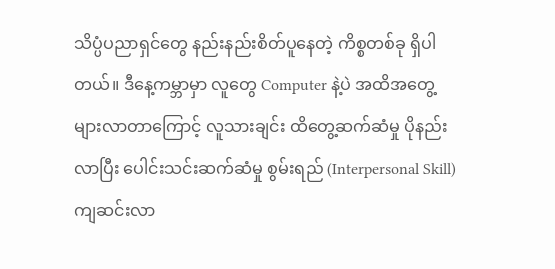သိပ္ပံပညာရှင်တွေ နည်းနည်းစိတ်ပူနေတဲ့ ကိစ္စတစ်ခု ရှိပါတယ်။ ဒီနေ့ကမ္ဘာမှာ လူတွေ Computer နဲ့ပဲ အထိအတွေ့ များလာတာကြောင့် လူသားချင်း ထိတွေ့ဆက်ဆံမှု ပိုနည်းလာပြီး ပေါင်းသင်းဆက်ဆံမှု စွမ်းရည် (Interpersonal Skill) ကျဆင်းလာ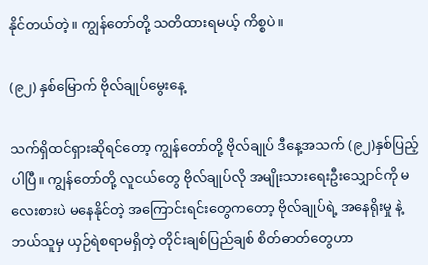နိုင်တယ်တဲ့။ ကျွန်တော်တို့ သတိထားရမယ့် ကိစ္စပဲ။

(၉၂) နှစ်မြောက် ဗိုလ်ချုပ်မွေးနေ့

သက်ရှိထင်ရှားဆိုရင်တော့ ကျွန်တော်တို့ ဗိုလ်ချုပ် ဒီနေ့အသက် (၉၂)နှစ်ပြည့်ပါပြီ။ ကျွန်တော်တို့ လူငယ်တွေ ဗိုလ်ချုပ်လို အမျိုးသားရေးဦးသျှောင်ကို မလေးစားပဲ မနေနိုင်တဲ့ အကြောင်းရင်းတွေကတော့ ဗိုလ်ချုပ်ရဲ့ အနေရိုးမှု နဲ့ ဘယ်သူမှ ယှဉ်ရဲစရာမရှိတဲ့ တိုင်းချစ်ပြည်ချစ် စိတ်ဓာတ်တွေဟာ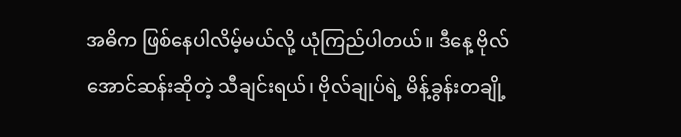အဓိက ဖြစ်နေပါလိမ့်မယ်လို့ ယုံကြည်ပါတယ်။ ဒီနေ့ ဗိုလ်အောင်ဆန်းဆိုတဲ့ သီချင်းရယ်၊ ဗိုလ်ချုပ်ရဲ့ မိန့်ခွန်းတချို့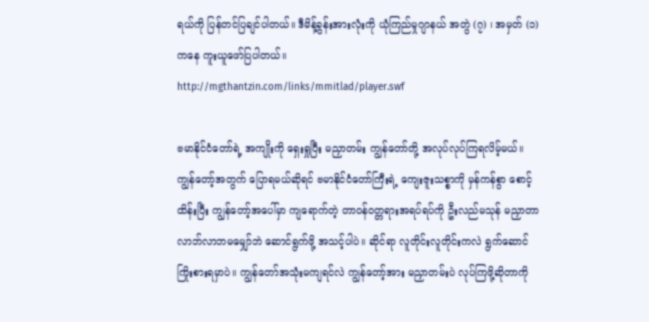ရယ်ကို ပြန်တင်ပြချင်ပါတယ်။ ဒီမိန့်ခွန်းအားလုံးကို ယုံကြည်မှုဂျာနယ် အတွဲ (၇) ၊ အမှတ် (၁) ကနေ ကူးယူဖော်ပြပါတယ်။
http://mgthantzin.com/links/mmitlad/player.swf

ဗမာနိုင်ငံတော်ရဲ့ အကျိုးကို ရှေးရှုပြီး မညှာတမ်း ကျွန်တော်တို့ အလုပ်လုပ်ကြရလိမ့်မယ်။ ကျွန်တော့်အတွက် ပြောရမယ်ဆိုရင် ဗမာနိုင်ငံတော်ကြီးရဲ့ ကျေးဇူးသစ္စာကို မှန်ကန်စွာ စောင့်ထိန်းပြီး ကျွန်တော့်အပေါ်မှာ ကျရောက်တဲ့ တာဝန်ဝတ္တရားအရပ်ရပ်ကို ဦးလည်မသုန် မညှာတာ လာဘ်လာဘမမျှော်ဘဲ ဆောင်ရွက်ဖို့ အသင့်ပါပဲ။ ဆိုင်ရာ လူတိုင်းလူတိုင်းကလဲ ရွက်ဆောင်ကြိုးစားရမှာပဲ။ ကျွန်တော်အသုံးမကျရင်လဲ ကျွန်တော့်အား မညှာတမ်းပဲ လုပ်ကြဖို့ဆိုတာကို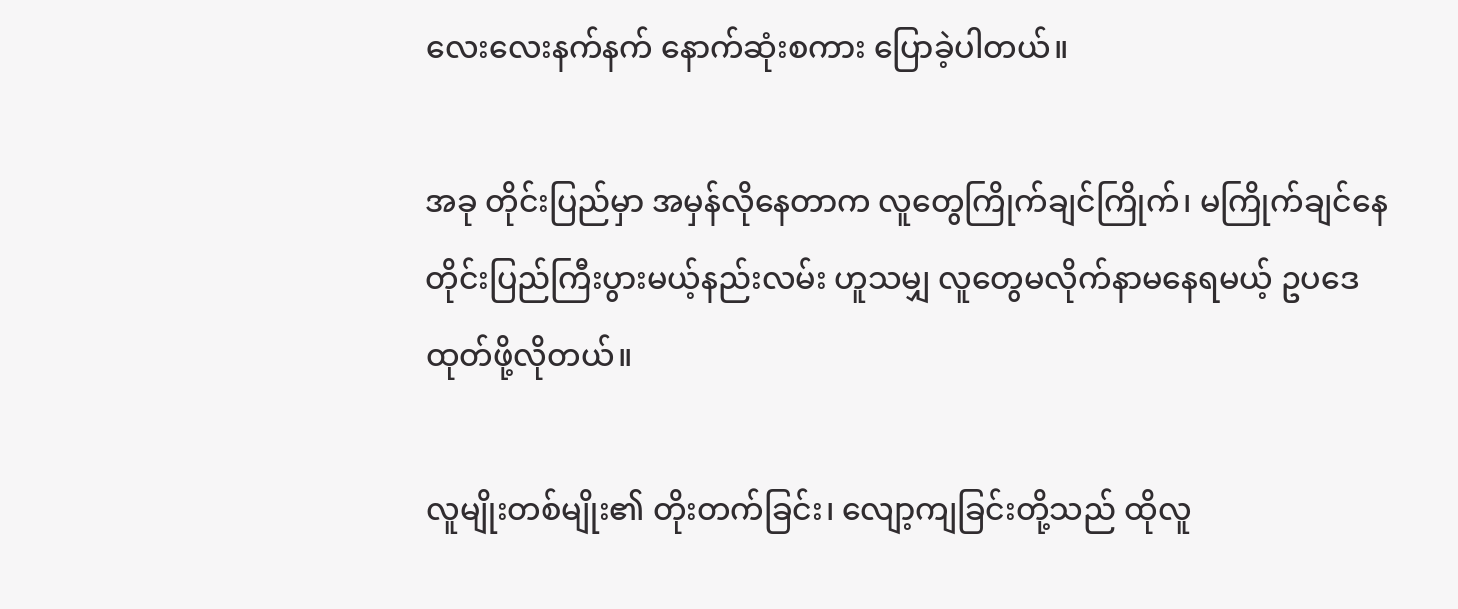လေးလေးနက်နက် နောက်ဆုံးစကား ပြောခဲ့ပါတယ်။

အခု တိုင်းပြည်မှာ အမှန်လိုနေတာက လူတွေကြိုက်ချင်ကြိုက်၊ မကြိုက်ချင်နေ တိုင်းပြည်ကြီးပွားမယ့်နည်းလမ်း ဟူသမျှ လူတွေမလိုက်နာမနေရမယ့် ဥပဒေ ထုတ်ဖို့လိုတယ်။

လူမျိုးတစ်မျိုး၏ တိုးတက်ခြင်း၊ လျော့ကျခြင်းတို့သည် ထိုလူ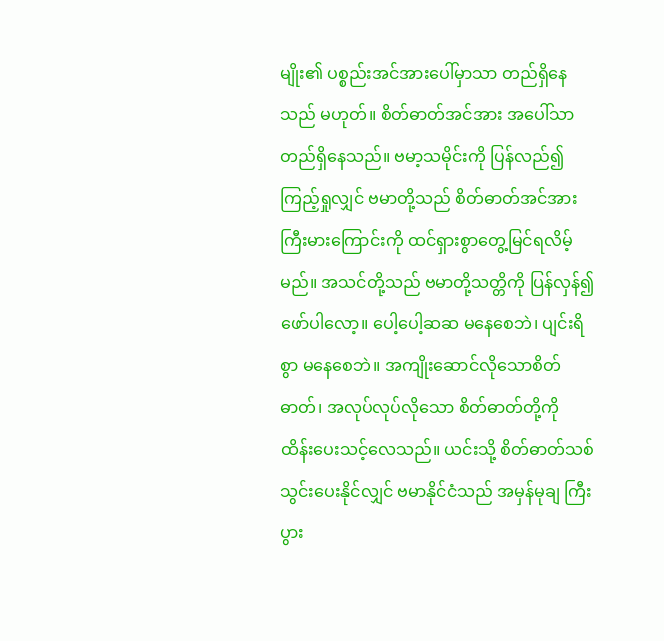မျိုး၏ ပစ္စည်းအင်အားပေါ်မှာသာ တည်ရှိနေသည် မဟုတ်။ စိတ်ဓာတ်အင်အား အပေါ်သာ တည်ရှိနေသည်။ ဗမာ့သမိုင်းကို ပြန်လည်၍ ကြည့်ရှုလျှင် ဗမာတို့သည် စိတ်ဓာတ်အင်အား ကြီးမားကြောင်းကို ထင်ရှားစွာတွေ့မြင်ရလိမ့်မည်။ အသင်တို့သည် ဗမာတို့သတ္တိကို ပြန်လှန်၍ ဖော်ပါလော့။ ပေါ့ပေါ့ဆဆ မနေစေဘဲ၊ ပျင်းရိစွာ မနေစေဘဲ။ အကျိုးဆောင်လိုသောစိတ်ဓာတ်၊ အလုပ်လုပ်လိုသော စိတ်ဓာတ်တို့ကို ထိန်းပေးသင့်လေသည်။ ယင်းသို့ စိတ်ဓာတ်သစ် သွင်းပေးနိုင်လျှင် ဗမာနိုင်ငံသည် အမှန်မုချ ကြီးပွား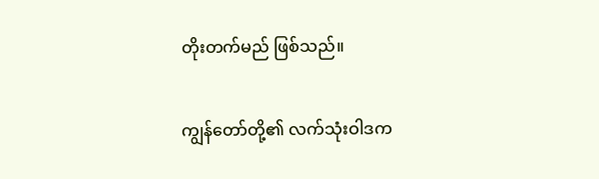တိုးတက်မည် ဖြစ်သည်။

ကျွန်တော်တို့၏ လက်သုံးဝါဒက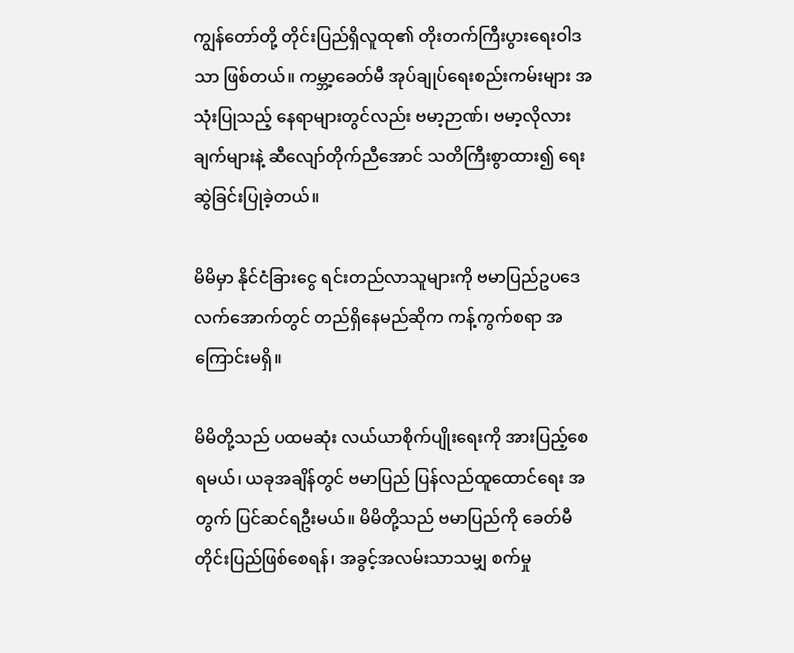ကျွန်တော်တို့ တိုင်းပြည်ရှိလူထု၏ တိုးတက်ကြီးပွားရေးဝါဒသာ ဖြစ်တယ်။ ကမ္ဘာ့ခေတ်မီ အုပ်ချုပ်ရေးစည်းကမ်းများ အသုံးပြုသည့် နေရာများတွင်လည်း ဗမာ့ဉာဏ်၊ ဗမာ့လိုလားချက်များနဲ့ ဆီလျော်တိုက်ညီအောင် သတိကြီးစွာထား၍ ရေးဆွဲခြင်းပြုခဲ့တယ်။

မိမိမှာ နိုင်ငံခြားငွေ ရင်းတည်လာသူများကို ဗမာပြည်ဥပဒေလက်အောက်တွင် တည်ရှိနေမည်ဆိုက ကန့်ကွက်စရာ အကြောင်းမရှိ။

မိမိတို့သည် ပထမဆုံး လယ်ယာစိုက်ပျိုးရေးကို အားပြည့်စေရမယ်၊ ယခုအချိန်တွင် ဗမာပြည် ပြန်လည်ထူထောင်ရေး အတွက် ပြင်ဆင်ရဦးမယ်။ မိမိတို့သည် ဗမာပြည်ကို ခေတ်မီတိုင်းပြည်ဖြစ်စေရန်၊ အခွင့်အလမ်းသာသမျှ စက်မှု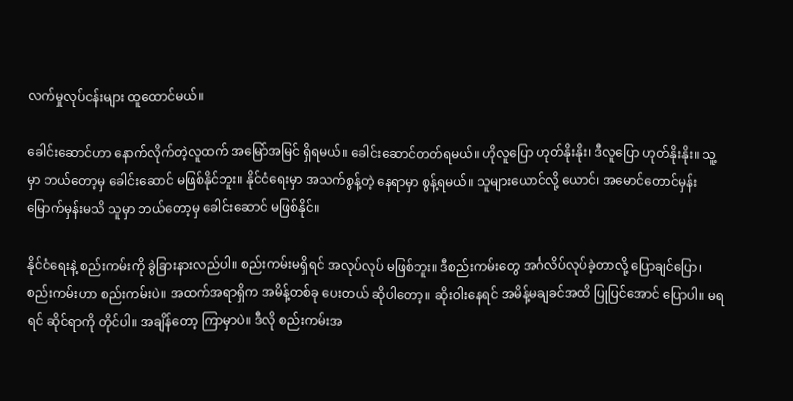လက်မှုလုပ်ငန်းများ ထူထောင်မယ်။

ခေါင်းဆောင်ဟာ နောက်လိုက်တဲ့လူထက် အမြော်အမြင် ရှိရမယ်။ ခေါင်းဆောင်တတ်ရမယ်။ ဟိုလူပြော ဟုတ်နိုးနိုး၊ ဒီလူပြော ဟုတ်နိုးနိုး။ သူ့မှာ ဘယ်တော့မှ ခေါင်းဆောင် မဖြစ်နိုင်ဘူး။ နိုင်ငံရေးမှာ အသက်စွန့်တဲ့ နေရာမှာ စွန့်ရမယ်။ သူများယောင်လို့ ယောင်၊ အမောင်တောင်မှန်း မြောက်မှန်းမသိ သူမှာ ဘယ်တော့မှ ခေါင်းဆောင် မဖြစ်နိုင်။

နိုင်ငံရေးနဲ့ စည်းကမ်းကို ခွဲခြားနားလည်ပါ။ စည်းကမ်းမရှိရင် အလုပ်လုပ် မဖြစ်ဘူး။ ဒီစည်းကမ်းတွေ အင်္ဂလိပ်လုပ်ခဲ့တာလို့ ပြောချင်ပြော၊ စည်းကမ်းဟာ စည်းကမ်းပဲ။ အထက်အရာရှိက အမိန့်တစ်ခု ပေးတယ် ဆိုပါတော့။ ဆိုးဝါးနေရင် အမိန့်မချခင်အထိ ပြုပြင်အောင် ပြောပါ။ မရရင် ဆိုင်ရာကို တိုင်ပါ။ အချိန်တော့ ကြာမှာပဲ။ ဒီလို စည်းကမ်းအ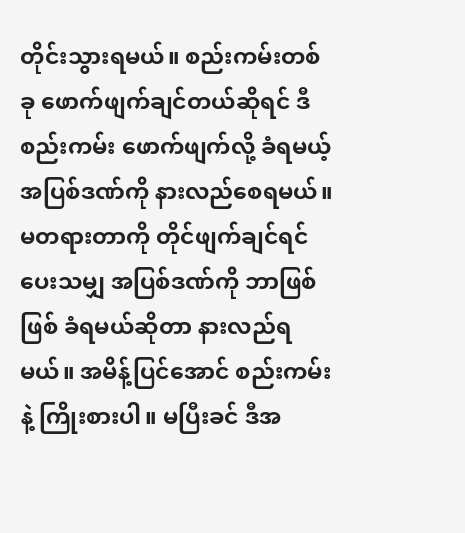တိုင်းသွားရမယ်။ စည်းကမ်းတစ်ခု ဖောက်ဖျက်ချင်တယ်ဆိုရင် ဒီစည်းကမ်း ဖောက်ဖျက်လို့ ခံရမယ့် အပြစ်ဒဏ်ကို နားလည်စေရမယ်။ မတရားတာကို တိုင်ဖျက်ချင်ရင် ပေးသမျှ အပြစ်ဒဏ်ကို ဘာဖြစ်ဖြစ် ခံရမယ်ဆိုတာ နားလည်ရမယ်။ အမိန့်ပြင်အောင် စည်းကမ်းနဲ့ ကြိုးစားပါ။ မပြီးခင် ဒီအ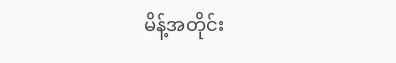မိန့်အတိုင်း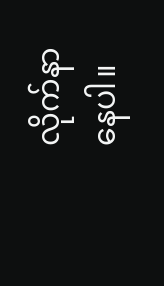လိုက်နာနေပါ။